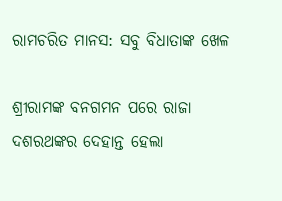ରାମଚରିତ ମାନସ: ସବୁ ବିଧାତାଙ୍କ ଖେଳ

ଶ୍ରୀରାମଙ୍କ ବନଗମନ ପରେ ରାଜା ଦଶରଥଙ୍କର ଦେହାନ୍ତ ହେଲା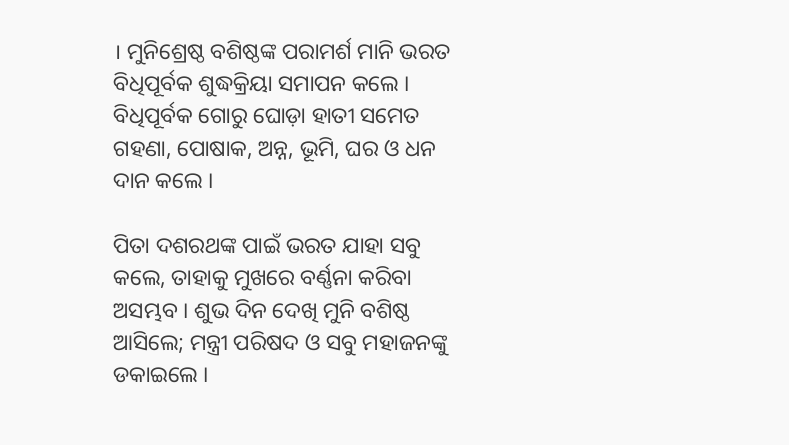। ମୁନିଶ୍ରେଷ୍ଠ ବଶିଷ୍ଠଙ୍କ ପରାମର୍ଶ ମାନି ଭରତ ବିଧିପୂର୍ବକ ଶୁଦ୍ଧକ୍ରିୟା ସମାପନ କଲେ । ବିଧିପୂର୍ବକ ଗୋରୁ ଘୋଡ଼ା ହାତୀ ସମେତ ଗହଣା, ପୋଷାକ, ଅନ୍ନ, ଭୂମି, ଘର ଓ ଧନ ଦାନ କଲେ ।

ପିତା ଦଶରଥଙ୍କ ପାଇଁ ଭରତ ଯାହା ସବୁ କଲେ, ତାହାକୁ ମୁଖରେ ବର୍ଣ୍ଣନା କରିବା ଅସମ୍ଭବ । ଶୁଭ ଦିନ ଦେଖି ମୁନି ବଶିଷ୍ଠ ଆସିଲେ; ମନ୍ତ୍ରୀ ପରିଷଦ ଓ ସବୁ ମହାଜନଙ୍କୁ ଡକାଇଲେ ।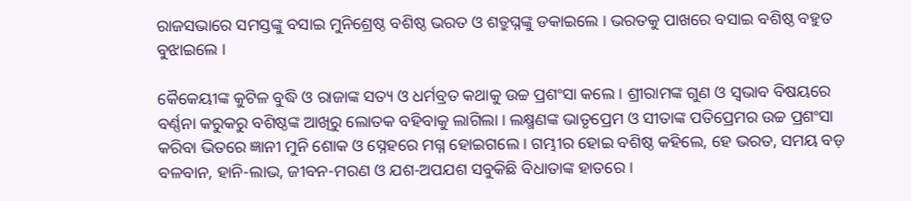ରାଜସଭାରେ ସମସ୍ତଙ୍କୁ ବସାଇ ମୁନିଶ୍ରେଷ୍ଠ ବଶିଷ୍ଠ ଭରତ ଓ ଶତ୍ରୁଘ୍ନଙ୍କୁ ଡକାଇଲେ । ଭରତକୁ ପାଖରେ ବସାଇ ବଶିଷ୍ଠ ବହୁତ ବୁଝାଇଲେ ।

କୈକେୟୀଙ୍କ କୁଟିଳ ବୁଦ୍ଧି ଓ ରାଜାଙ୍କ ସତ୍ୟ ଓ ଧର୍ମବ୍ରତ କଥାକୁ ଉଚ୍ଚ ପ୍ରଶଂସା କଲେ । ଶ୍ରୀରାମଙ୍କ ଗୁଣ ଓ ସ୍ୱଭାବ ବିଷୟରେ ବର୍ଣ୍ଣନା କରୁକରୁ ବଶିଷ୍ଠଙ୍କ ଆଖିରୁ ଲୋତକ ବହିବାକୁ ଲାଗିଲା । ଲକ୍ଷ୍ମଣଙ୍କ ଭାତୃପ୍ରେମ ଓ ସୀତାଙ୍କ ପତିପ୍ରେମର ଉଚ୍ଚ ପ୍ରଶଂସା କରିବା ଭିତରେ ଜ୍ଞାନୀ ମୁନି ଶୋକ ଓ ସ୍ନେହରେ ମଗ୍ନ ହୋଇଗଲେ । ଗମ୍ଭୀର ହୋଇ ବଶିଷ୍ଠ କହିଲେ, ହେ ଭରତ, ସମୟ ବଡ଼ ବଳବାନ, ହାନି-ଲାଭ, ଜୀବନ-ମରଣ ଓ ଯଶ-ଅପଯଶ ସବୁକିଛି ବିଧାତାଙ୍କ ହାତରେ ।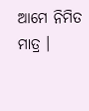ଆମେ ନିମିତ ମାତ୍ର ।